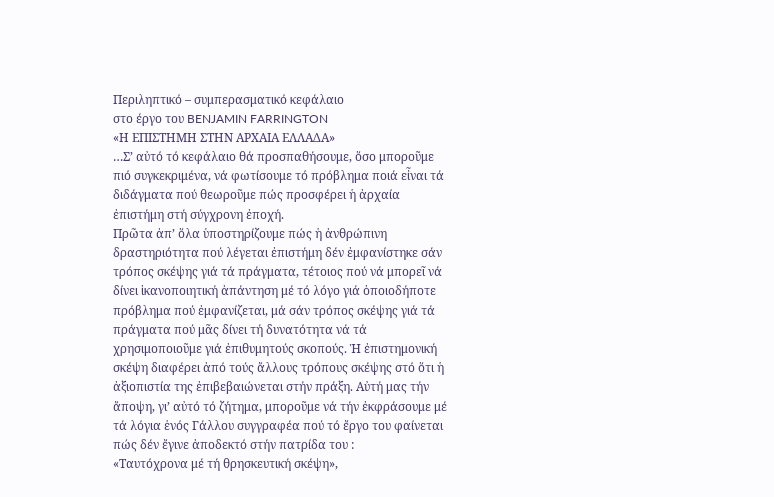Περιληπτικό – συμπερασματικό κεφάλαιο
στο έργο του BENJAMIN FARRINGTON
«Η ΕΠΙΣΤΗΜΗ ΣΤΗΝ ΑΡΧΑΙΑ ΕΛΛΑΔΑ»
…Σ’ αὐτό τό κεφάλαιο θά προσπαθήσουμε, ὅσο μποροῦμε πιό συγκεκριμένα, νά φωτίσουμε τό πρόβλημα ποιά εἶναι τά διδάγματα πού θεωροῦμε πώς προσφέρει ἡ ἀρχαία ἐπιστήμη στή σύγχρονη ἐποχή.
Πρῶτα ἀπ’ ὅλα ὑποστηρίζουμε πώς ἡ ἀνθρώπινη δραστηριότητα πού λέγεται ἐπιστήμη δέν ἐμφανίστηκε σάν τρόπος σκέψης γιά τά πράγματα, τέτοιος πού νά μπορεῖ νά δίνει ἱκανοποιητική ἀπάντηση μέ τό λόγο γιά ὁποιοδήποτε πρόβλημα πού ἐμφανίζεται, μά σάν τρόπος σκέψης γιά τά πράγματα πού μᾶς δίνει τή δυνατότητα νά τά χρησιμοποιοῦμε γιά ἐπιθυμητούς σκοπούς. Ἡ ἐπιστημονική σκέψη διαφέρει ἀπό τούς ἄλλους τρόπους σκέψης στό ὅτι ἡ ἀξιοπιστία της ἐπιβεβαιώνεται στήν πράξη. Αὐτή μας τήν ἄποψη, γι’ αὐτό τό ζήτημα, μποροῦμε νά τήν ἐκφράσουμε μέ τά λόγια ἑνός Γάλλου συγγραφέα πού τό ἔργο του φαίνεται πώς δέν ἔγινε ἀποδεκτό στήν πατρίδα του :
«Ταυτόχρονα μέ τή θρησκευτική σκέψη»,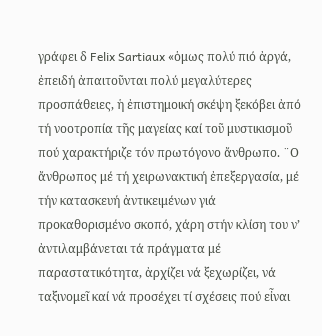γράφει δ Felix Sartiaux «ὁμως πολύ πιό ἀργά, ἐπειδή ἀπαιτοῦνται πολύ μεγαλύτερες προσπάθειες, ἡ ἐπιστημοική σκέψη ξεκόβει ἀπό τή νοοτροπία τῆς μαγείας καί τοῦ μυστικισμοῦ πού χαρακτήριζε τόν πρωτόγονο ἄνθρωπο. ¨Ο ἄνθρωπος μέ τή χειρωνακτική ἐπεξεργασία, μέ τήν κατασκευή ἀντικειμένων γιά προκαθορισμένο σκοπό, χάρη στήν κλίση του ν’ ἀντιλαμβάνεται τά πράγματα μέ παραστατικότητα, ἀρχίζει νά ξεχωρίζει, νά ταξινομεῖ καί νά προσέχει τί σχέσεις πού εἶναι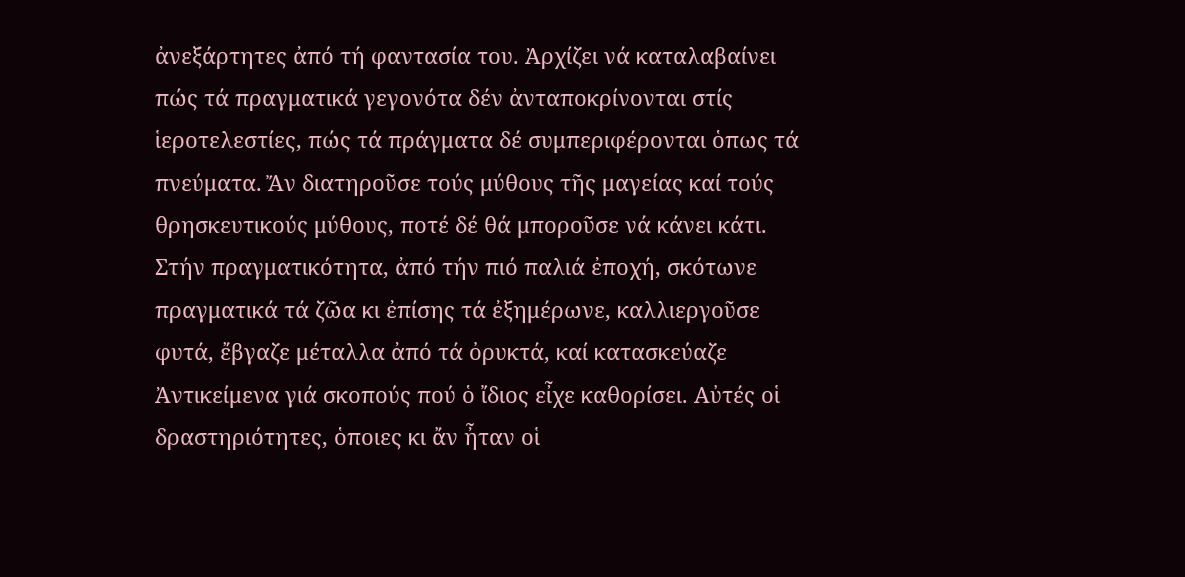ἀνεξάρτητες ἀπό τή φαντασία του. Ἀρχίζει νά καταλαβαίνει πώς τά πραγματικά γεγονότα δέν ἀνταποκρίνονται στίς ἱεροτελεστίες, πώς τά πράγματα δέ συμπεριφέρονται ὁπως τά πνεύματα. Ἄν διατηροῦσε τούς μύθους τῆς μαγείας καί τούς θρησκευτικούς μύθους, ποτέ δέ θά μποροῦσε νά κάνει κάτι. Στήν πραγματικότητα, ἀπό τήν πιό παλιά ἐποχή, σκότωνε πραγματικά τά ζῶα κι ἐπίσης τά ἐξημέρωνε, καλλιεργοῦσε φυτά, ἔβγαζε μέταλλα ἀπό τά ὀρυκτά, καί κατασκεύαζε Ἀντικείμενα γιά σκοπούς πού ὁ ἴδιος εἶχε καθορίσει. Αὐτές οἱ δραστηριότητες, ὁποιες κι ἄν ἦταν οἱ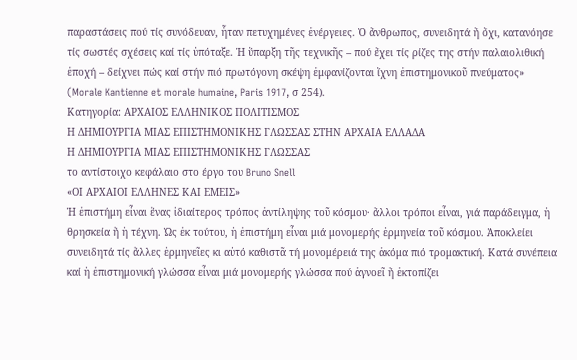παραστάσεις πού τίς συνόδευαν, ἦταν πετυχημένες ἐνέργειες. Ὁ ἄνθρωπος, συνειδητά ἤ ὄχι, κατανόησε τίς σωστές σχέσεις καί τίς ὑπόταξε. Ἡ ὕπαρξη τῆς τεχνικῆς – πού ἔχει τίς ρίζες της στήν παλαιολιθική ἐποχή – δείχνει πώς καί στήν πιό πρωτόγονη σκέψη ἐμφανίζονται ἴχνη ἐπιστημονικοῦ πνεύματος» (Morale Kantienne et morale humaine, Paris 1917, σ 254).
Κατηγορία: ΑΡΧΑΙΟΣ ΕΛΛΗΝΙΚΟΣ ΠΟΛΙΤΙΣΜΟΣ
Η ΔΗΜΙΟΥΡΓΙΑ ΜΙΑΣ ΕΠΙΣΤΗΜΟΝΙΚΗΣ ΓΛΩΣΣΑΣ ΣΤΗΝ ΑΡΧΑΙΑ ΕΛΛΑΔΑ
Η ΔΗΜΙΟΥΡΓΙΑ ΜΙΑΣ ΕΠΙΣΤΗΜΟΝΙΚΗΣ ΓΛΩΣΣΑΣ
το αντίστοιχο κεφάλαιο στο έργο του Bruno Snell
«ΟΙ ΑΡΧΑΙΟΙ ΕΛΛΗΝΕΣ ΚΑΙ ΕΜΕΙΣ»
Ἡ ἐπιστήμη εἶναι ἕνας ἰδιαίτερος τρόπος ἀντίληψης τοῦ κόσμου· ἄλλοι τρόποι εἶναι, γιά παράδειγμα, ἡ θρησκεία ἤ ἡ τέχνη. Ὡς ἐκ τούτου, ἡ ἐπιστήμη εἶναι μιά μονομερής ἑρμηνεία τοῦ κόσμου. Ἀποκλείει συνειδητά τίς ἄλλες ἑρμηνεῖες κι αὐτό καθιστᾶ τή μονομέρειά της ἀκόμα πιό τρομακτική. Κατά συνέπεια καί ἡ ἐπιστημονική γλώσσα εἶναι μιά μονομερής γλώσσα πού ἀγνοεῖ ἤ ἐκτοπίζει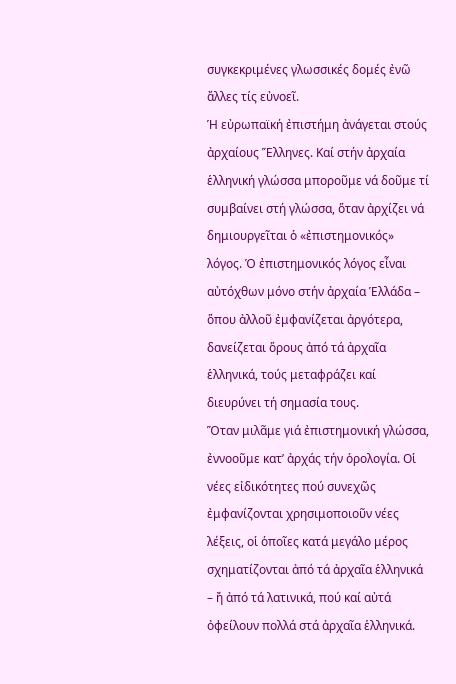συγκεκριμένες γλωσσικές δομές ἐνῶ ἄλλες τίς εὐνοεῖ.
Ἡ εὐρωπαϊκή ἐπιστήμη ἀνάγεται στούς ἀρχαίους Ἕλληνες. Καί στήν ἀρχαία ἑλληνική γλώσσα μποροῦμε νά δοῦμε τί συμβαίνει στή γλώσσα, ὅταν ἀρχίζει νά δημιουργεῖται ὁ «ἐπιστημονικός» λόγος. Ὁ ἐπιστημονικός λόγος εἶναι αὐτόχθων μόνο στήν ἀρχαία Ἑλλάδα – ὅπου ἀλλοῦ ἐμφανίζεται ἀργότερα, δανείζεται ὅρους ἀπό τά ἀρχαῖα ἑλληνικά, τούς μεταφράζει καί διευρύνει τή σημασία τους.
Ὅταν μιλᾶμε γιά ἐπιστημονική γλώσσα, ἐννοοῦμε κατ’ ἀρχάς τήν ὁρολογία. Οἱ νέες εἰδικότητες πού συνεχῶς ἐμφανίζονται χρησιμοποιοῦν νέες λέξεις, οἱ ὁποῖες κατά μεγάλο μέρος σχηματίζονται ἀπό τά ἀρχαῖα ἑλληνικά – ἤ ἀπό τά λατινικά, πού καί αὐτά ὀφείλουν πολλά στά ἀρχαῖα ἑλληνικά.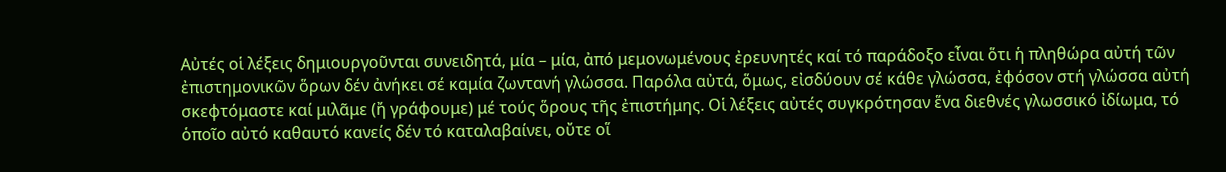Αὐτές οἱ λέξεις δημιουργοῦνται συνειδητά, μία – μία, ἀπό μεμονωμένους ἐρευνητές καί τό παράδοξο εἶναι ὅτι ἡ πληθώρα αὐτή τῶν ἐπιστημονικῶν ὅρων δέν ἀνήκει σέ καμία ζωντανή γλώσσα. Παρόλα αὐτά, ὅμως, εἰσδύουν σέ κάθε γλώσσα, ἐφόσον στή γλώσσα αὐτή σκεφτόμαστε καί μιλᾶμε (ἤ γράφουμε) μέ τούς ὅρους τῆς ἐπιστήμης. Οἱ λέξεις αὐτές συγκρότησαν ἕνα διεθνές γλωσσικό ἰδίωμα, τό ὁποῖο αὐτό καθαυτό κανείς δέν τό καταλαβαίνει, οὔτε οἵ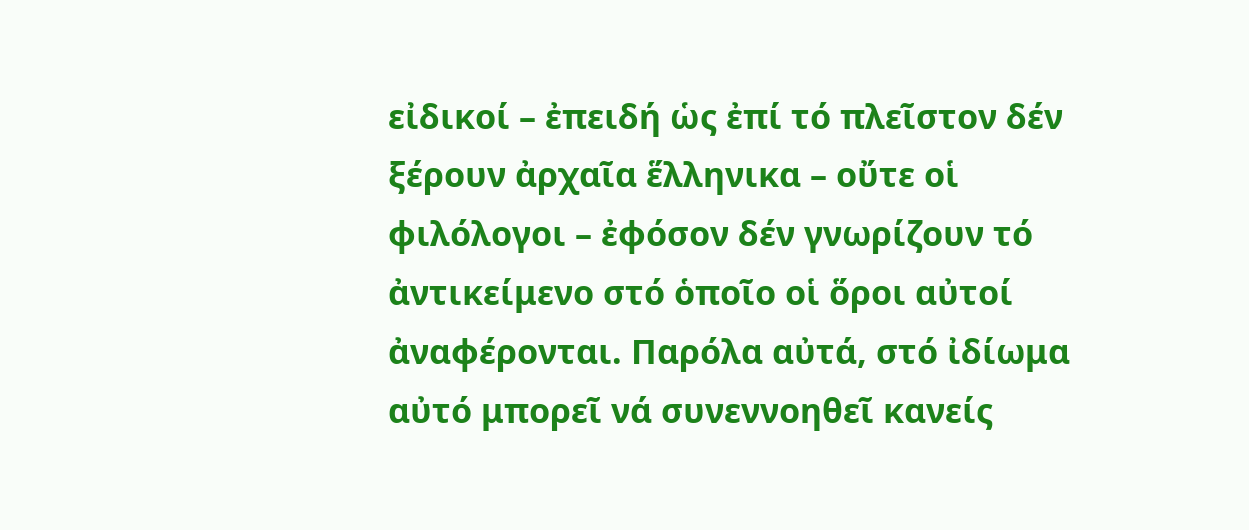εἰδικοί – ἐπειδή ὡς ἐπί τό πλεῖστον δέν ξέρουν ἀρχαῖα ἕλληνικα – οὔτε οἱ φιλόλογοι – ἐφόσον δέν γνωρίζουν τό ἀντικείμενο στό ὁποῖο οἱ ὅροι αὐτοί ἀναφέρονται. Παρόλα αὐτά, στό ἰδίωμα αὐτό μπορεῖ νά συνεννοηθεῖ κανείς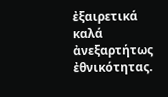ἐξαιρετικά καλά ἀνεξαρτήτως ἐθνικότητας.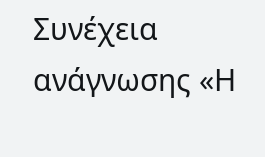Συνέχεια ανάγνωσης «Η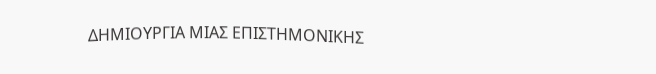ΔΗΜΙΟΥΡΓΙΑ ΜΙΑΣ ΕΠΙΣΤΗΜΟΝΙΚΗΣ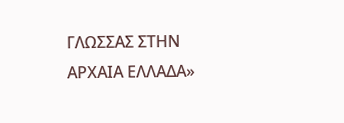ΓΛΩΣΣΑΣ ΣΤΗΝ ΑΡΧΑΙΑ ΕΛΛΑΔΑ»